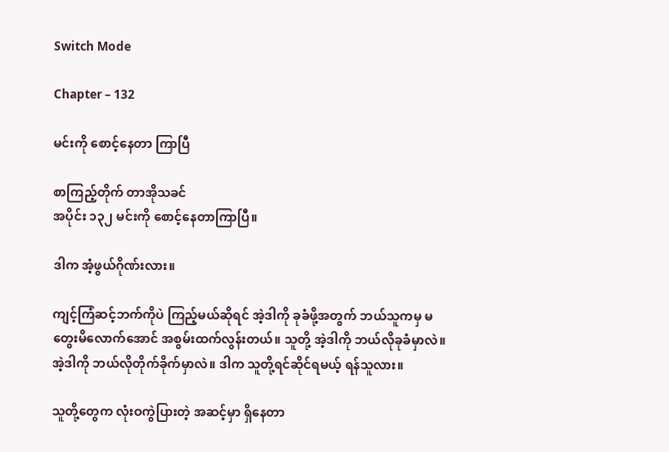Switch Mode

Chapter – 132

မင်းကို စောင့်နေတာ ကြာပြီ

စာကြည့်တိုက် တာအိုသခင်
အပိုင်း ၁၃၂ မင်းကို စောင့်နေတာကြာပြီ။

ဒါက အံ့ဖွယ်ဂိုဏ်းလား။

ကျင့်ကြံဆင့်ဘက်ကိုပဲ ကြည့်မယ်ဆိုရင် အဲ့ဒါကို ခုခံဖို့အတွက် ဘယ်သူကမှ မတွေးမိလောက်အောင် အစွမ်းထက်လွန်းတယ်။ သူတို့ အဲ့ဒါကို ဘယ်လိုခုခံမှာလဲ။ အဲ့ဒါကို ဘယ်လိုတိုက်ခိုက်မှာလဲ။ ဒါက သူတို့ရင်ဆိုင်ရမယ့် ရန်သူလား။

သူတို့တွေက လုံးဝကွဲပြားတဲ့ အဆင့်မှာ ရှိနေတာ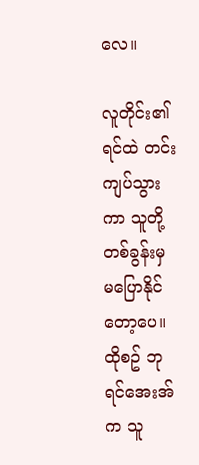လေ။

လူတိုင်း၏ ရင်ထဲ တင်းကျပ်သွားကာ သူတို့ တစ်ခွန်းမှ မပြောနိုင်တော့ပေ။ ထိုစဥ် ဘုရင်အေးအ်က သူ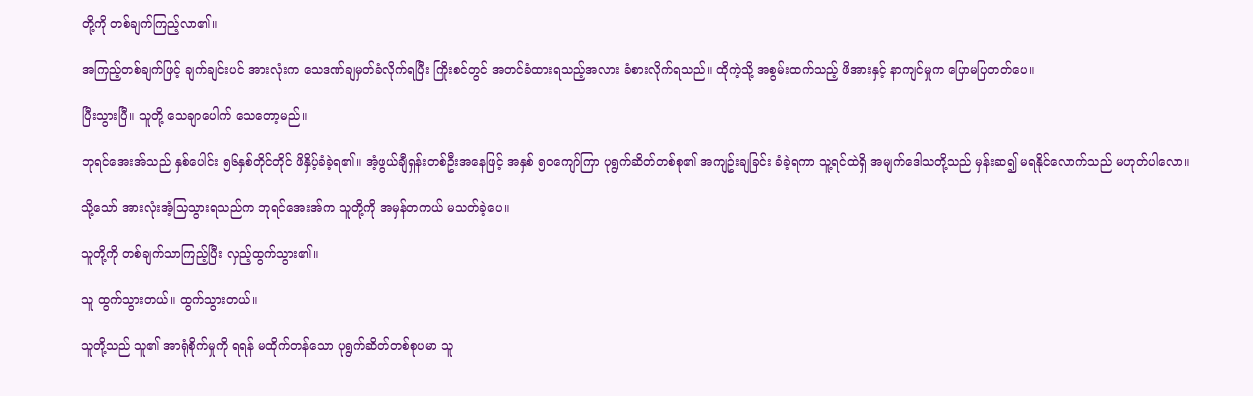တို့ကို တစ်ချက်ကြည့်လာ၏။

အကြည့်တစ်ချက်ဖြင့် ချက်ချင်းပင် အားလုံးက သေဒဏ်ချမှတ်ခံလိုက်ရပြီး ကြိုးစင်တွင် အတင်ခံထားရသည့်အလား ခံစားလိုက်ရသည်။ ထိုကဲ့သို့ အစွမ်းထက်သည့် ဖိအားနှင့် နာကျင်မှုက ပြောမပြတတ်ပေ။

ပြီးသွားပြီ။ သူတို့ သေချာပေါက် သေတော့မည်။

ဘုရင်အေးအ်သည် နှစ်ပေါင်း ၅၆နှစ်တိုင်တိုင် ဖိနှိပ့်ခံခဲ့ရ၏။ အံ့ဖွယ်ချီရှန်းတစ်ဦးအနေဖြင့် အနှစ် ၅၀ကျော်ကြာ ပုရွက်ဆိတ်တစ်စု၏ အကျဥ်းချခြင်း ခံခဲ့ရကာ သူ့ရင်ထဲရှိ အမျက်ဒေါသတို့သည် မှန်းဆ၍ မရနိုင်လောက်သည် မဟုတ်ပါလော။

သို့သော် အားလုံးအံ့သြသွားရသည်က ဘုရင်အေးအ်က သူတို့ကို အမှန်တကယ် မသတ်ခဲ့ပေ။

သူတို့ကို တစ်ချက်သာကြည့်ပြီး လှည့်ထွက်သွား၏။

သူ ထွက်သွားတယ်။ ထွက်သွားတယ်။

သူတို့သည် သူ၏ အာရုံစိုက်မှုကို ရရန် မထိုက်တန်သော ပုရွက်ဆိတ်တစ်စုပမာ သူ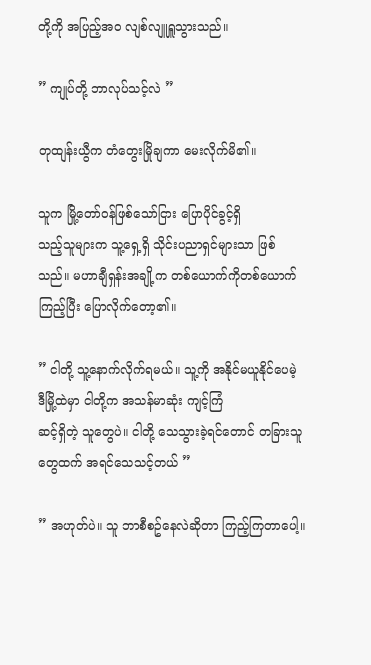တို့ကို အပြည့်အဝ လျစ်လျူရှူသွားသည်။

” ကျုပ်တို့ ဘာလုပ်သင့်လဲ ”

တုထျန်းယွီက တံတွေးမြိုချကာ မေးလိုက်မိ၏။

သူက မြို့တော်ဝန်ဖြစ်သော်ငြား ပြောပိုင်ခွင့်ရှိ
သည့်သူများက သူ့ရှေ့ရှိ သိုင်းပညာရှင်များသာ ဖြစ်သည်။ မဟာချီရှန်းအချို့က တစ်ယောက်ကိုတစ်ယောက်ကြည့်ပြီး ပြောလိုက်တော့၏။

” ငါတို့ သူ့နောက်လိုက်ရမယ်။ သူ့ကို အနိုင်မယူနိုင်ပေမဲ့ ဒီမြို့ထဲမှာ ငါတို့က အသန်မာဆုံး ကျင့်ကြံ
ဆင့်ရှိတဲ့ သူတွေပဲ။ ငါတို့ သေသွားခဲ့ရင်တောင် တခြားသူတွေထက် အရင်သေသင့်တယ် ”

” အဟုတ်ပဲ။ သူ ဘာစီစဥ်နေလဲဆိုတာ ကြည့်ကြတာပေါ့။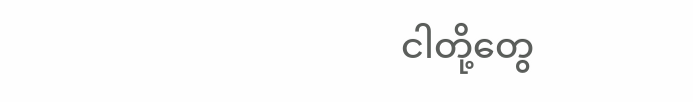ငါတို့တွေ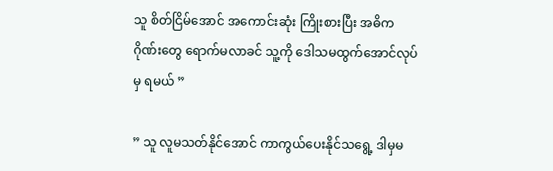သူ စိတ်ငြိမ်အောင် အကောင်းဆုံး ကြိုးစားပြီး အဓိကဂိုဏ်းတွေ ရောက်မလာခင် သူ့ကို ဒေါသမထွက်အောင်လုပ်မှ ရမယ် ”

” သူ လူမသတ်နိုင်အောင် ကာကွယ်ပေးနိုင်သရွေ့ ဒါမှမ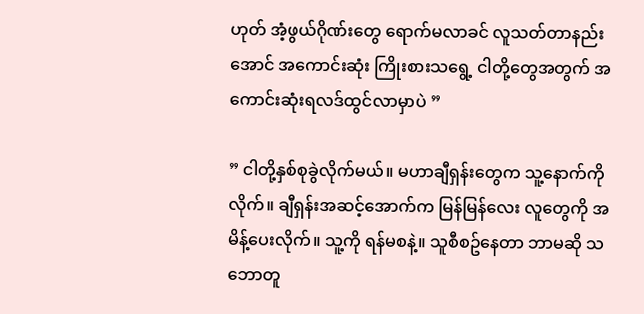ဟုတ် အံ့ဖွယ်ဂိုဏ်းတွေ ရောက်မလာခင် လူသတ်တာနည်းအောင် အကောင်းဆုံး ကြိုးစားသရွေ့ ငါတို့တွေအတွက် အကောင်းဆုံးရလဒ်ထွင်လာမှာပဲ ”

” ငါတို့နှစ်စုခွဲလိုက်မယ်။ မဟာချီရှန်းတွေက သူ့နောက်ကိုလိုက်။ ချီရှန်းအဆင့်အောက်က မြန်မြန်လေး လူတွေကို အမိန့်ပေးလိုက်။ သူ့ကို ရန်မစနဲ့။ သူစီစဥ်နေတာ ဘာမဆို သဘောတူ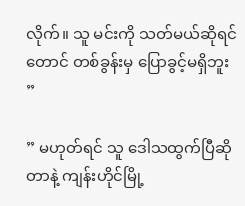လိုက်။ သူ မင်းကို သတ်မယ်ဆိုရင်တောင် တစ်ခွန်းမှ ပြောခွင့်မရှိဘူး ”

” မဟုတ်ရင် သူ ဒေါသထွက်ပြီဆိုတာနဲ့ ကျန်းဟိုင်မြို့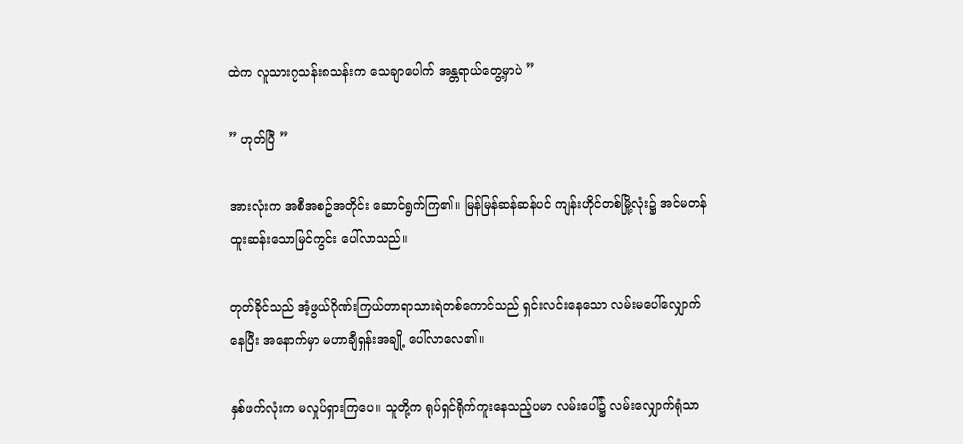ထဲက လူသား၇သန်း၈သန်းက သေချာပေါက် အန္တရာယ်တွေ့မှာပဲ ”

” ဟုတ်ပြီ ”

အားလုံးက အစီအစဥ်အတိုင်း ဆောင်ရွက်ကြ၏။ မြန်မြန်ဆန်ဆန်ပင် ကျန်းဟိုင်တစ်မြို့လုံး၌ အင်မတန် ထူးဆန်းသောမြင်ကွင်း ပေါ်လာသည်။

တုတ်ခိုင်သည် အံ့ဖွယ်ဂိုဏ်းကြယ်တာရာသားရဲတစ်ကောင်သည် ရှင်းလင်းနေသော လမ်းမပေါ်လျှောက်နေပြီး အနောက်မှာ မဟာချီရှန်းအချို့ ပေါ်လာလေ၏။

နှစ်ဖက်လုံးက မလှုပ်ရှားကြပေ။ သူတို့က ရုပ်ရှင်ရိုက်ကူးနေသည့်ပမာ လမ်းပေါ်၌ လမ်းလျှောက်ရုံသာ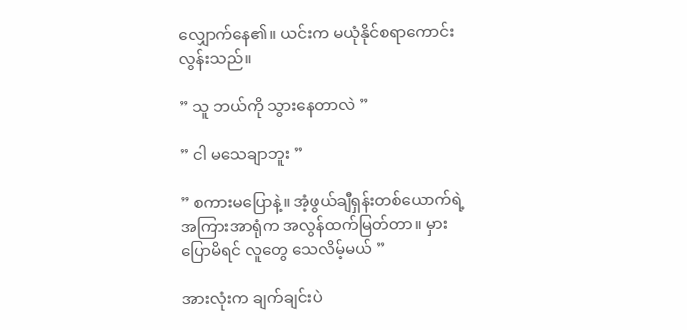လျှောက်နေ၏။ ယင်းက မယုံနိုင်စရာကောင်းလွန်းသည်။

” သူ ဘယ်ကို သွားနေတာလဲ ”

” ငါ မသေချာဘူး ”

” စကားမပြောနဲ့။ အံ့ဖွယ်ချီရှန်းတစ်ယောက်ရဲ့ အကြားအာရုံက အလွန်ထက်မြတ်တာ။ မှားပြောမိရင် လူတွေ သေလိမ့်မယ် ”

အားလုံးက ချက်ချင်းပဲ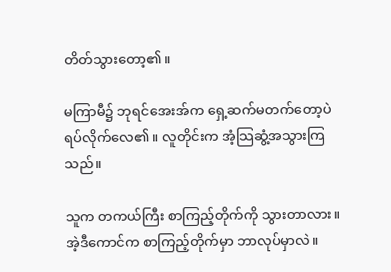တိတ်သွားတော့၏။

မကြာမီ၌ ဘုရင်အေးအ်က ရှေ့ဆက်မတက်တော့ပဲ ရပ်လိုက်လေ၏။ လူတိုင်းက အံ့သြဆွံ့အသွားကြသည်။

သူက တကယ်ကြီး စာကြည့်တိုက်ကို သွားတာလား။ အဲ့ဒီကောင်က စာကြည့်တိုက်မှာ ဘာလုပ်မှာလဲ။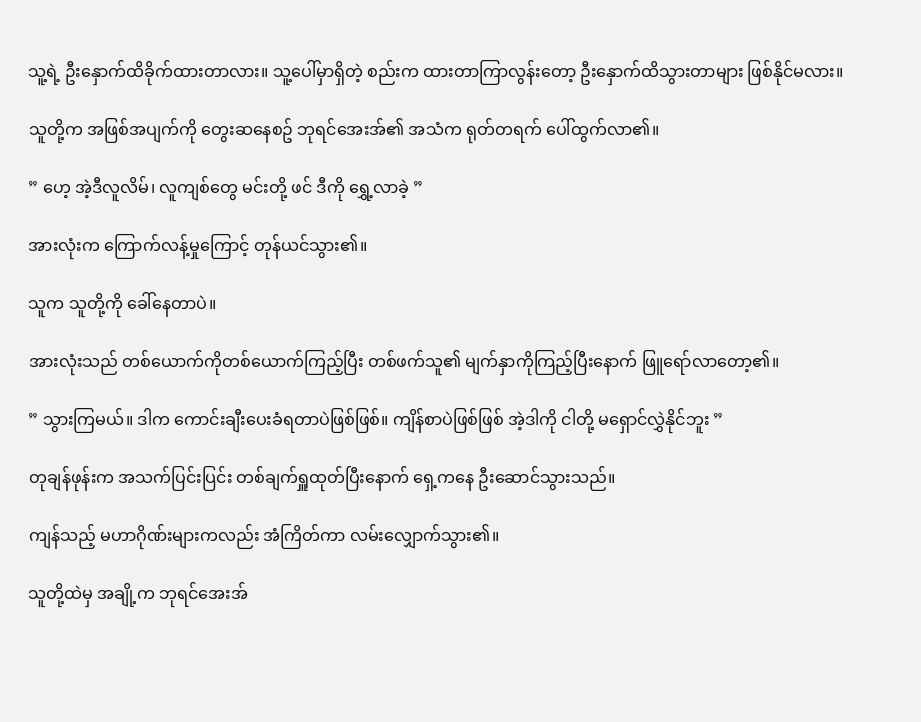သူ့ရဲ့ ဦးနှောက်ထိခိုက်ထားတာလား။ သူ့ပေါ်မှာရှိတဲ့ စည်းက ထားတာကြာလွန်းတော့ ဦးနှောက်ထိသွားတာများ ဖြစ်နိုင်မလား။

သူတို့က အဖြစ်အပျက်ကို တွေးဆနေစဥ် ဘုရင်အေးအ်၏ အသံက ရုတ်တရက် ပေါ်ထွက်လာ၏။

” ဟေ့ အဲ့ဒီလူလိမ်၊ လူကျစ်တွေ မင်းတို့ ဖင် ဒီကို ရွှေ့လာခဲ့ ”

အားလုံးက ကြောက်လန့်မှုကြောင့် တုန်ယင်သွား၏။

သူက သူတို့ကို ခေါ်နေတာပဲ။

အားလုံးသည် တစ်ယောက်ကိုတစ်ယောက်ကြည့်ပြီး တစ်ဖက်သူ၏ မျက်နှာကိုကြည့်ပြီးနောက် ဖြူရော်လာတော့၏။

” သွားကြမယ်။ ဒါက ကောင်းချီးပေးခံရတာပဲဖြစ်ဖြစ်။ ကျိန်စာပဲဖြစ်ဖြစ် အဲ့ဒါကို ငါတို့ မရှောင်လွှဲနိုင်ဘူး ”

တုချန်ဖုန်းက အသက်ပြင်းပြင်း တစ်ချက်ရှူထုတ်ပြီးနောက် ရှေ့ကနေ ဦးဆောင်သွားသည်။

ကျန်သည့် မဟာဂိုဏ်းများကလည်း အံကြိတ်ကာ လမ်းလျှောက်သွား၏။

သူတို့ထဲမှ အချို့က ဘုရင်အေးအ်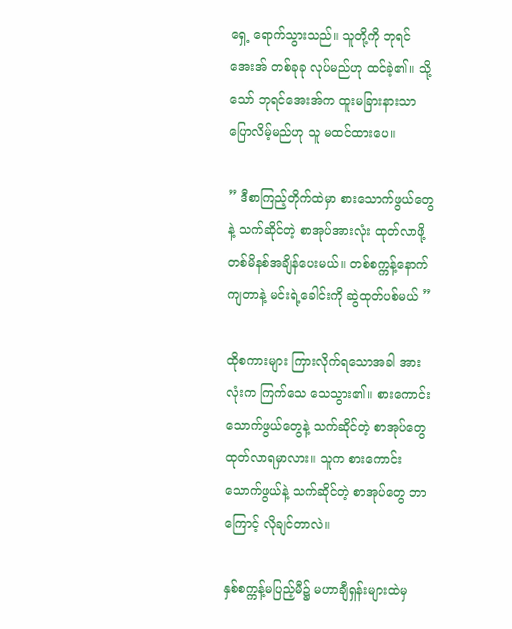ရှေ့ ရောက်သွားသည်။ သူတို့ကို ဘုရင်အေးအ် တစ်ခုခု လုပ်မည်ဟု ထင်ခဲ့၏။ သို့သော် ဘုရင်အေးအ်က ထူးမခြားနားသာ ပြောလိမ့်မည်ဟု သူ မထင်ထားပေ။

” ဒီစာကြည့်တိုက်ထဲမှာ စားသောက်ဖွယ်တွေနဲ့ သက်ဆိုင်တဲ့ စာအုပ်အားလုံး ထုတ်လာဖို့ တစ်မိနစ်အချိန်ပေးမယ်။ တစ်စက္ကန့်နောက်ကျတာနဲ့ မင်းရဲ့ခေါင်းကို ဆွဲထုတ်ပစ်မယ် ”

ထိုစကားများ ကြားလိုက်ရသောအခါ အားလုံးက ကြက်သေ သေသွား၏။ စားကောင်းသောက်ဖွယ်တွေနဲ့ သက်ဆိုင်တဲ့ စာအုပ်တွေ ထုတ်လာရမှာလား။ သူက စားကောင်းသောက်ဖွယ်နဲ့ သက်ဆိုင်တဲ့ စာအုပ်တွေ ဘာကြောင့် လိုချင်တာလဲ။

နှစ်စက္ကန့်မပြည့်မီ၌ မဟာချီရှန်းများထဲမှ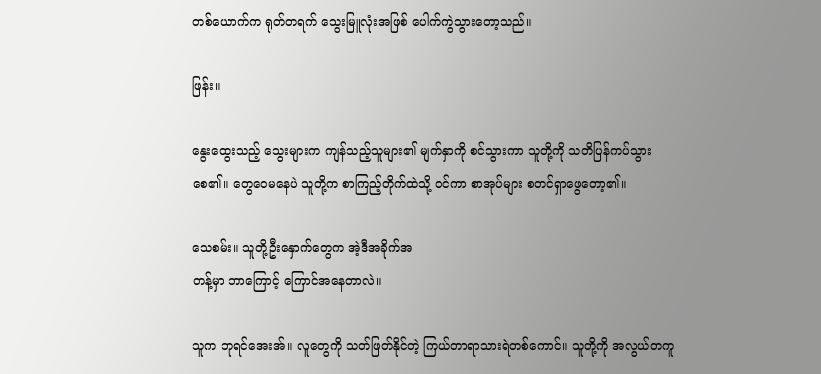တစ်ယောက်က ရုတ်တရက် သွေးမြူလုံးအဖြစ် ပေါက်ကွဲသွားတော့သည်။

ဖြန်း။

နွေးထွေးသည့် သွေးများက ကျန်သည့်သူများ၏ မျက်နှာကို စင်သွားကာ သူတို့ကို သတိပြန်ကပ်သွားစေ၏။ တွေဝေမနေပဲ သူတို့က စာကြည့်တိုက်ထဲသို့ ဝင်ကာ စာအုပ်များ စတင်ရှာဖွေတော့၏။

သေစမ်း။ သူတို့ဦးနှောက်တွေက အဲ့ဒီအခိုက်အ
တန့်မှာ ဘာကြောင့် ကြောင်အနေတာလဲ။

သူက ဘုရင်အေးအ်။ လူတွေကို သတ်ဖြတ်နိုင်တဲ့ ကြယ်တာရာသားရဲတစ်ကောင်။ သူတို့ကို အလွယ်တကူ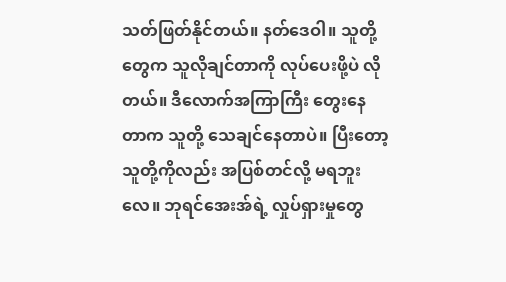သတ်ဖြတ်နိုင်တယ်။ နတ်ဒေဝါ။ သူတို့တွေက သူလိုချင်တာကို လုပ်ပေးဖို့ပဲ လိုတယ်။ ဒီလောက်အကြာကြီး တွေးနေတာက သူတို့ သေချင်နေတာပဲ။ ပြီးတော့ သူတို့ကိုလည်း အပြစ်တင်လို့ မရဘူးလေ။ ဘုရင်အေးအ်ရဲ့ လှုပ်ရှားမှုတွေ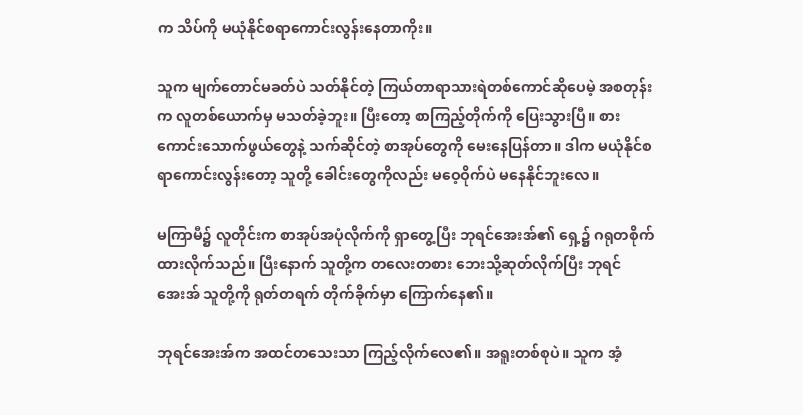က သိပ်ကို မယုံနိုင်စရာကောင်းလွန်းနေတာကိုး။

သူက မျက်တောင်မခတ်ပဲ သတ်နိုင်တဲ့ ကြယ်တာရာသားရဲတစ်ကောင်ဆိုပေမဲ့ အစတုန်းက လူတစ်ယောက်မှ မသတ်ခဲ့ဘူး။ ပြီးတော့ စာကြည့်တိုက်ကို ပြေးသွားပြီ။ စားကောင်းသောက်ဖွယ်တွေနဲ့ သက်ဆိုင်တဲ့ စာအုပ်တွေကို မေးနေပြန်တာ။ ဒါက မယုံနိုင်စရာကောင်းလွန်းတော့ သူတို့ ခေါင်းတွေကိုလည်း မဝေ့ဝိုက်ပဲ မနေနိုင်ဘူးလေ။

မကြာမီ၌ လူတိုင်းက စာအုပ်အပုံလိုက်ကို ရှာတွေ့ပြီး ဘုရင်အေးအ်၏ ရှေ့၌ ဂရုတစိုက် ထားလိုက်သည်။ ပြီးနောက် သူတို့က တလေးတစား ဘေးသို့ဆုတ်လိုက်ပြီး ဘုရင်အေးအ် သူတို့ကို ရုတ်တရက် တိုက်ခိုက်မှာ ကြောက်နေ၏။

ဘုရင်အေးအ်က အထင်တသေးသာ ကြည့်လိုက်လေ၏။ အရူးတစ်စုပဲ။ သူက အံ့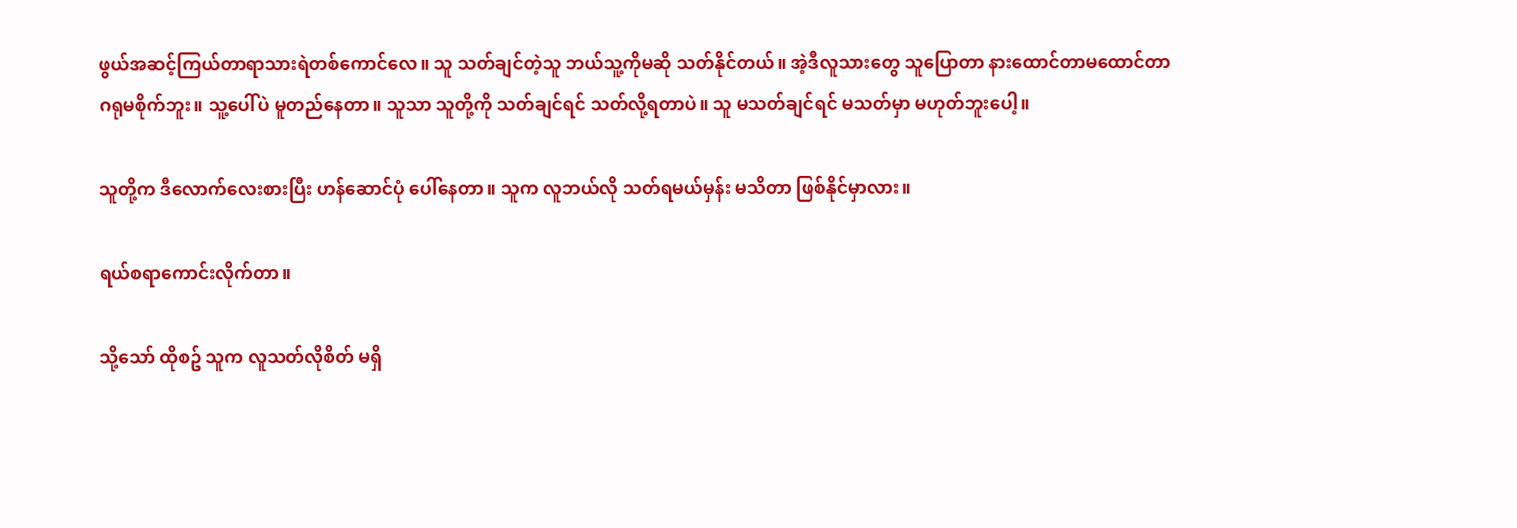ဖွယ်အဆင့်ကြယ်တာရာသားရဲတစ်ကောင်လေ။ သူ သတ်ချင်တဲ့သူ ဘယ်သူ့ကိုမဆို သတ်နိုင်တယ်။ အဲ့ဒီလူသားတွေ သူပြောတာ နားထောင်တာမထောင်တာ ဂရုမစိုက်ဘူး။ သူ့ပေါ်ပဲ မူတည်နေတာ။ သူသာ သူတို့ကို သတ်ချင်ရင် သတ်လို့ရတာပဲ။ သူ မသတ်ချင်ရင် မသတ်မှာ မဟုတ်ဘူးပေါ့။

သူတို့က ဒီလောက်လေးစားပြီး ဟန်ဆောင်ပုံ ပေါ်နေတာ။ သူက လူဘယ်လို သတ်ရမယ်မှန်း မသိတာ ဖြစ်နိုင်မှာလား။

ရယ်စရာကောင်းလိုက်တာ။

သို့သော် ထိုစဥ် သူက လူသတ်လိုစိတ် မရှိ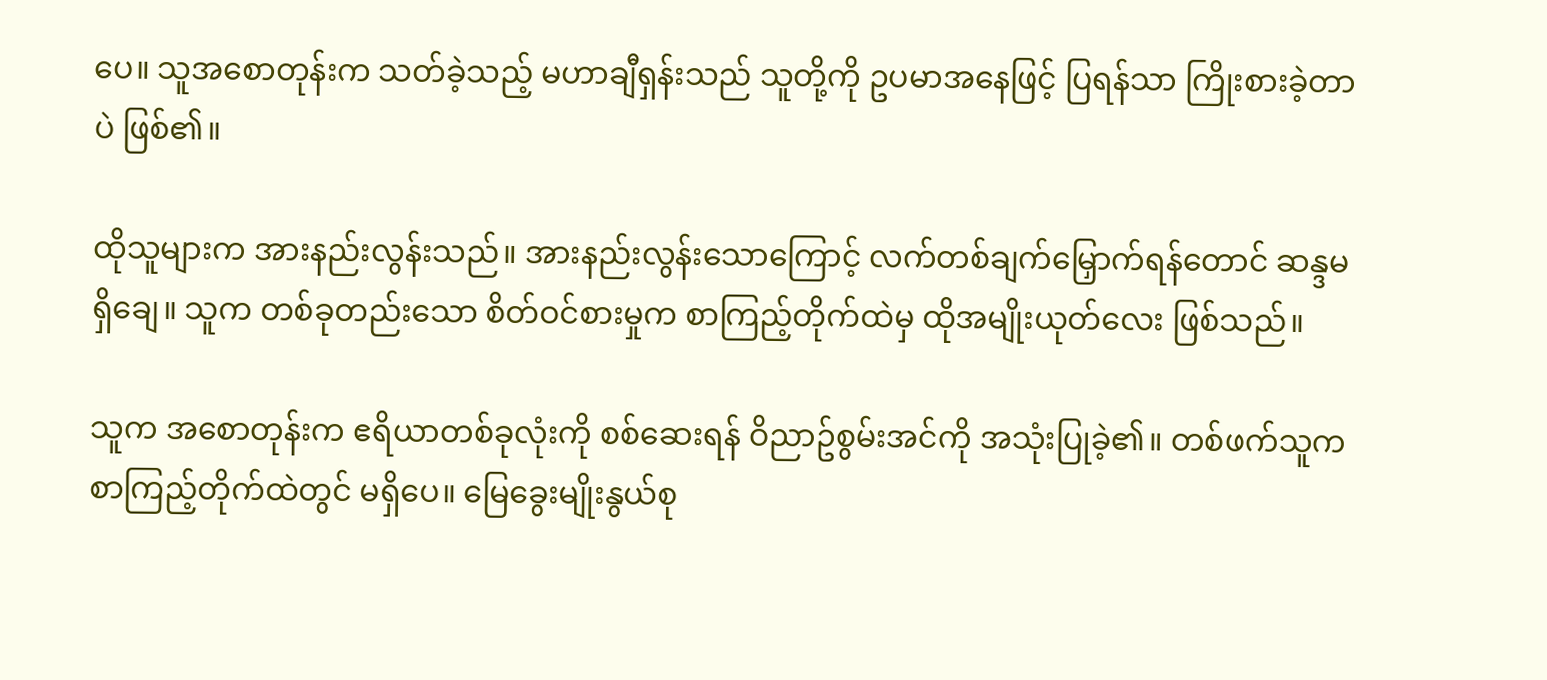ပေ။ သူအစောတုန်းက သတ်ခဲ့သည့် မဟာချီရှန်းသည် သူတို့ကို ဥပမာအနေဖြင့် ပြရန်သာ ကြိုးစားခဲ့တာပဲ ဖြစ်၏။

ထိုသူများက အားနည်းလွန်းသည်။ အားနည်းလွန်းသောကြောင့် လက်တစ်ချက်မြှောက်ရန်တောင် ဆန္ဒမရှိချေ။ သူက တစ်ခုတည်းသော စိတ်ဝင်စားမှုက စာကြည့်တိုက်ထဲမှ ထိုအမျိုးယုတ်လေး ဖြစ်သည်။

သူက အစောတုန်းက ဧရိယာတစ်ခုလုံးကို စစ်ဆေးရန် ဝိညာဥ်စွမ်းအင်ကို အသုံးပြုခဲ့၏။ တစ်ဖက်သူက စာကြည့်တိုက်ထဲတွင် မရှိပေ။ မြေခွေးမျိုးနွယ်စု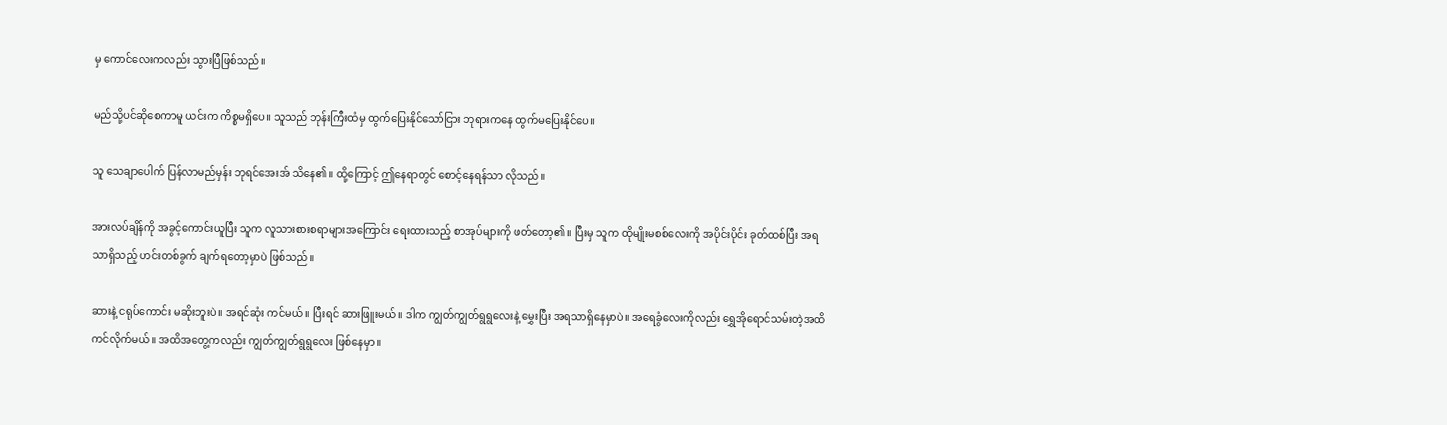မှ ကောင်လေးကလည်း သွားပြီဖြစ်သည်။

မည်သို့ပင်ဆိုစေကာမူ ယင်းက ကိစ္စမရှိပေ။ သူသည် ဘုန်းကြီးထံမှ ထွက်ပြေးနိုင်သော်ငြား ဘုရားကနေ ထွက်မပြေးနိုင်ပေ။

သူ သေချာပေါက် ပြန်လာမည်မှန်း ဘုရင်အေးအ် သိနေ၏။ ထို့ကြောင့် ဤနေရာတွင် စောင့်နေရန်သာ လိုသည်။

အားလပ်ချိန်ကို အခွင့်ကောင်းယူပြီး သူက လူသားစားစရာများအကြောင်း ရေးထားသည့် စာအုပ်များကို ဖတ်တော့၏။ ပြီးမှ သူက ထိုမျိုးမစစ်လေးကို အပိုင်းပိုင်း ခုတ်ထစ်ပြီး အရသာရှိသည့် ဟင်းတစ်ခွက် ချက်ရတော့မှာပဲ ဖြစ်သည်။

ဆားနဲ့ ငရုပ်ကောင်း မဆိုးဘူးပဲ။ အရင်ဆုံး ကင်မယ်။ ပြီးရင် ဆားဖြူးမယ်။ ဒါက ကျွတ်ကျွတ်ရွရွလေးနဲ့ မွှေးပြီး အရသာရှိနေမှာပဲ။ အရေခွံလေးကိုလည်း ရွှေအိုရောင်သမ်းတဲ့အထိ ကင်လိုက်မယ်။ အထိအတွေ့ကလည်း ကျွတ်ကျွတ်ရွရွလေး ဖြစ်နေမှာ။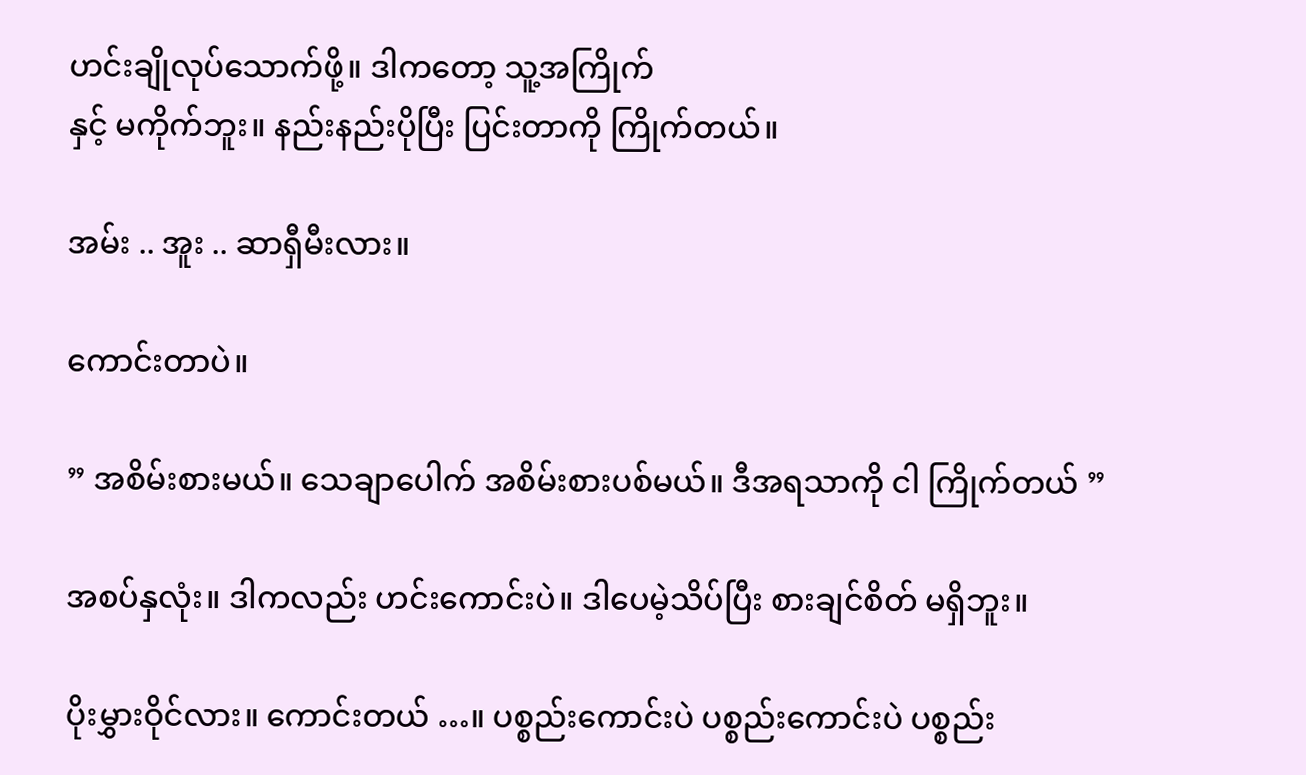ဟင်းချိုလုပ်သောက်ဖို့။ ဒါကတော့ သူ့အကြိုက်
နှင့် မကိုက်ဘူး။ နည်းနည်းပိုပြီး ပြင်းတာကို ကြိုက်တယ်။

အမ်း .. အူး .. ဆာရှီမီးလား။

ကောင်းတာပဲ။

” အစိမ်းစားမယ်။ သေချာပေါက် အစိမ်းစားပစ်မယ်။ ဒီအရသာကို ငါ ကြိုက်တယ် ”

အစပ်နှလုံး။ ဒါကလည်း ဟင်းကောင်းပဲ။ ဒါပေမဲ့သိပ်ပြီး စားချင်စိတ် မရှိဘူး။

ပိုးမွှားဝိုင်လား။ ကောင်းတယ် …။ ပစ္စည်းကောင်းပဲ ပစ္စည်းကောင်းပဲ ပစ္စည်း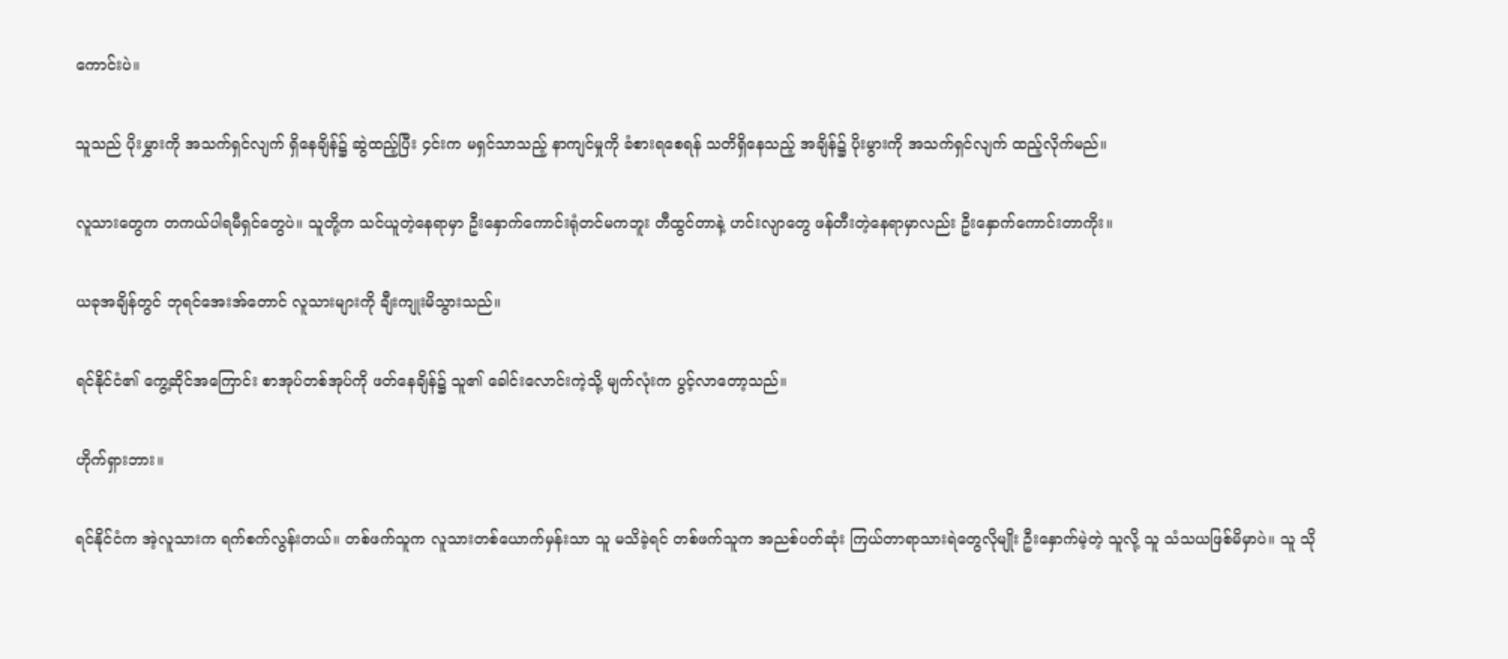ကောင်းပဲ။

သူသည် ပိုးမွှားကို အသက်ရှင်လျက် ရှိနေချိန်၌ ဆွဲထည့်ပြီး ၄င်းက မရှင်သာသည့် နာကျင်မှုကို ခံစားရစေရန် သတိရှိနေသည့် အချိန်၌ ပိုးမွားကို အသက်ရှင်လျက် ထည့်လိုက်မည်။

လူသားတွေက တကယ်ပါရမီရှင်တွေပဲ။ သူတို့က သင်ယူတဲ့နေရာမှာ ဦးနှောက်ကောင်းရုံတင်မကဘူး တီထွင်တာနဲ့ ဟင်းလျာတွေ ဖန်တီးတဲ့နေရာမှာလည်း ဦးနှောက်ကောင်းတာကိုး။

ယခုအချိန်တွင် ဘုရင်အေးအ်တောင် လူသားများကို ချီးကျုးမိသွားသည်။

ရင်နိုင်ငံ၏ ကွေ့ဆိုင်အကြောင်း စာအုပ်တစ်အုပ်ကို ဖတ်နေချိန်၌ သူ၏ ခေါင်းလောင်းကဲ့သို့ မျက်လုံးက ပွင့်လာတော့သည်။

ဟိုက်ရှားဘား။

ရင်နိုင်ငံက အဲ့လူသားက ရက်စက်လွန်းတယ်။ တစ်ဖက်သူက လူသားတစ်ယောက်မှန်းသာ သူ မသိခဲ့ရင် တစ်ဖက်သူက အညစ်ပတ်ဆုံး ကြယ်တာရာသားရဲတွေလိုမျိုး ဦးနှောက်မဲ့တဲ့ သူလို့ သူ သံသယဖြစ်မိမှာပဲ။ သူ သို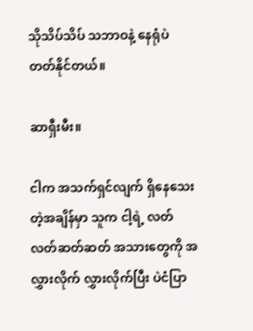သိုသိပ်သိပ် သဘာဝနဲ့ နေရုံပဲ တတ်နိုင်တယ်။

ဆာရှီးမီး။

ငါက အသက်ရှင်လျက် ရှိနေသေးတဲ့အချိန်မှာ သူက ငါ့ရဲ့ လတ်လတ်ဆတ်ဆတ် အသားတွေကို အလွှားလိုက် လွှားလိုက်ပြီး ပဲငံပြာ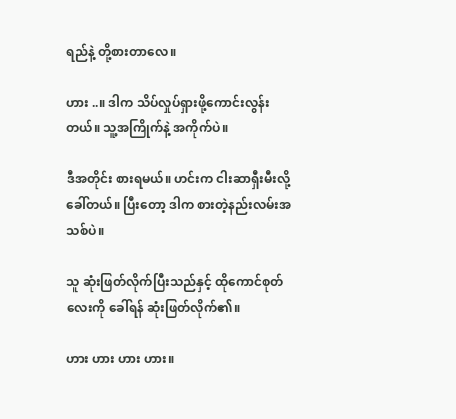ရည်နဲ့ တို့စားတာလေ။

ဟား ..။ ဒါက သိပ်လှုပ်ရှားဖို့ကောင်းလွန်းတယ်။ သူ့အကြိုက်နဲ့ အကိုက်ပဲ။

ဒီအတိုင်း စားရမယ်။ ဟင်းက ငါးဆာရှီးမီးလို့ ခေါ်တယ်။ ပြီးတော့ ဒါက စားတဲ့နည်းလမ်းအသစ်ပဲ။

သူ ဆုံးဖြတ်လိုက်ပြီးသည်နှင့် ထိုကောင်စုတ်လေးကို ခေါ်ရန် ဆုံးဖြတ်လိုက်၏။

ဟား ဟား ဟား ဟား။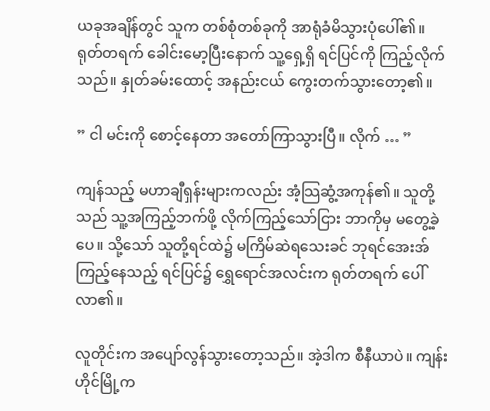ယခုအချိန်တွင် သူက တစ်စုံတစ်ခုကို အာရုံခံမိသွားပုံပေါ်၏။ ရုတ်တရက် ခေါင်းမော့ပြီးနောက် သူ့ရှေ့ရှိ ရင်ပြင်ကို ကြည့်လိုက်သည်။ နှုတ်ခမ်းထောင့် အနည်းငယ် ကွေးတက်သွားတော့၏။

” ငါ မင်းကို စောင့်နေတာ အတော်ကြာသွားပြီ။ လိုက် … ”

ကျန်သည့် မဟာချီရှန်းများကလည်း အံ့သြဆွံ့အကုန်၏။ သူတို့သည် သူ့အကြည့်ဘက်ဖို့ လိုက်ကြည့်သော်ငြား ဘာကိုမှ မတွေ့ခဲ့ပေ။ သို့သော် သူတို့ရင်ထဲ၌ မကြိမ်ဆဲရသေးခင် ဘုရင်အေးအ်ကြည့်နေသည့် ရင်ပြင်၌ ရွှေရောင်အလင်းက ရုတ်တရက် ပေါ်လာ၏။

လူတိုင်းက အပျော်လွန်သွားတော့သည်။ အဲ့ဒါက စီနီယာပဲ။ ကျန်းဟိုင်မြို့က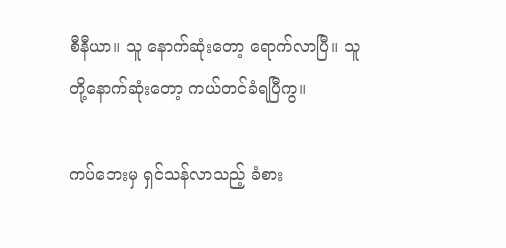စီနီယာ။ သူ နောက်ဆုံးတော့ ရောက်လာပြီ။ သူတို့နောက်ဆုံးတော့ ကယ်တင်ခံရပြီကွ။

ကပ်ဘေးမှ ရှင်သန်လာသည့် ခံစား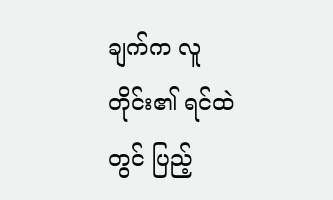ချက်က လူတိုင်း၏ ရင်ထဲတွင် ပြည့်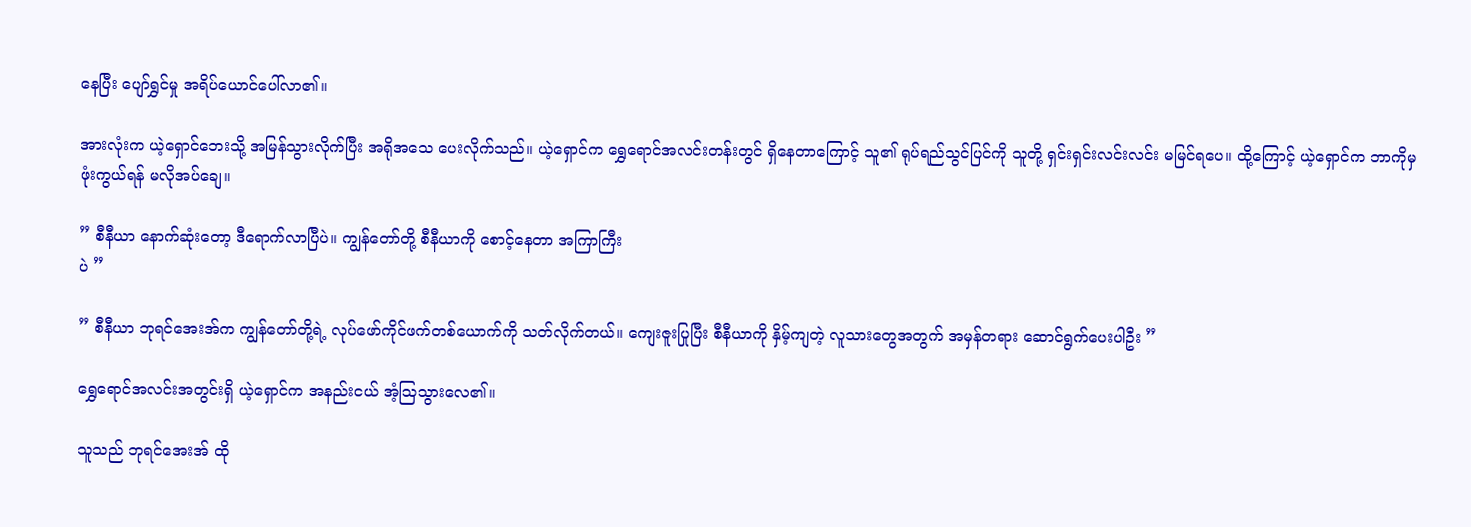နေပြီး ပျော်ရွှင်မှု အရိပ်ယောင်ပေါ်လာ၏။

အားလုံးက ယဲ့ရှောင်ဘေးသို့ အမြန်သွားလိုက်ပြီး အရိုအသေ ပေးလိုက်သည်။ ယဲ့ရှောင်က ရွှေရောင်အလင်းတန်းတွင် ရှိနေတာကြောင့် သူ၏ ရုပ်ရည်သွင်ပြင်ကို သူတို့ ရှင်းရှင်းလင်းလင်း မမြင်ရပေ။ ထို့ကြောင့် ယဲ့ရှောင်က ဘာကိုမှ ဖုံးကွယ်ရန် မလိုအပ်ချေ။

” စီနီယာ နောက်ဆုံးတော့ ဒီရောက်လာပြီပဲ။ ကျွန်တော်တို့ စီနီယာကို စောင့်နေတာ အကြာကြီး
ပဲ ”

” စီနီယာ ဘုရင်အေးအ်က ကျွန်တော်တို့ရဲ့ လုပ်ဖော်ကိုင်ဖက်တစ်ယောက်ကို သတ်လိုက်တယ်။ ကျေးဇူးပြုပြီး စီနီယာကို နှိမ့်ကျတဲ့ လူသားတွေအတွက် အမှန်တရား ဆောင်ရွက်ပေးပါဦး ”

ရွှေရောင်အလင်းအတွင်းရှိ ယဲ့ရှောင်က အနည်းငယ် အံ့သြသွားလေ၏။

သူသည် ဘုရင်အေးအ် ထို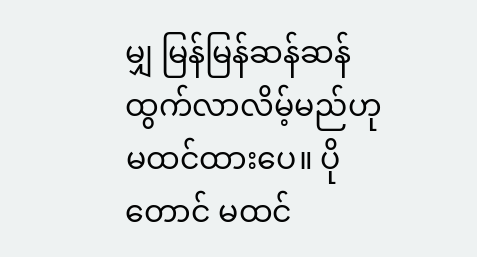မျှ မြန်မြန်ဆန်ဆန် ထွက်လာလိမ့်မည်ဟု မထင်ထားပေ။ ပိုတောင် မထင်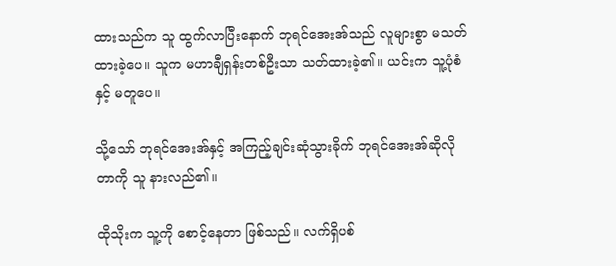ထားသည်က သူ ထွက်လာပြီးနောက် ဘုရင်အေးအ်သည် လူများစွာ မသတ်ထားခဲ့ပေ။ သူက မဟာချီရှန်းတစ်ဦးသာ သတ်ထားခဲ့၏။ ယင်းက သူ့ပုံစံနှင့် မတူပေ။

သို့သော် ဘုရင်အေးအ်နှင့် အကြည့်ချင်းဆုံသွားခိုက် ဘုရင်အေးအ်ဆိုလိုတာကို သူ နားလည်၏။

ထိုသိုးက သူ့ကို စောင့်နေတာ ဖြစ်သည်။ လက်ရှိပစ်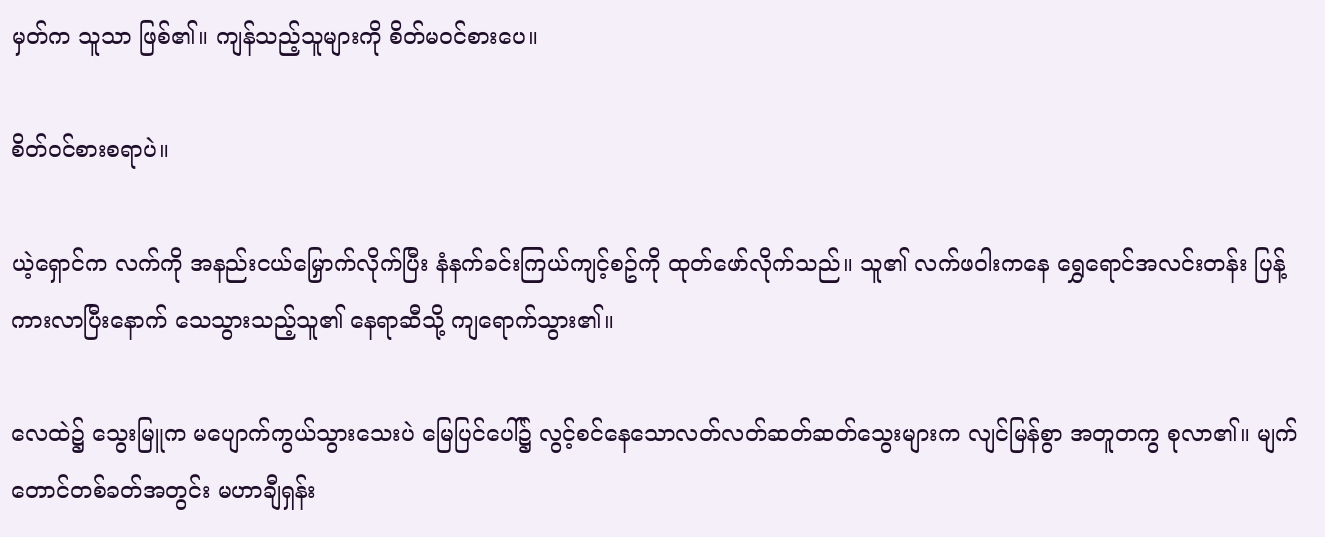မှတ်က သူသာ ဖြစ်၏။ ကျန်သည့်သူများကို စိတ်မဝင်စားပေ။

စိတ်ဝင်စားစရာပဲ။

ယဲ့ရှောင်က လက်ကို အနည်းငယ်မြှောက်လိုက်ပြီး နံနက်ခင်းကြယ်ကျင့်စဥ်ကို ထုတ်ဖော်လိုက်သည်။ သူ၏ လက်ဖဝါးကနေ ရွှေရောင်အလင်းတန်း ပြန့်ကားလာပြီးနောက် သေသွားသည့်သူ၏ နေရာဆီသို့ ကျရောက်သွား၏။

လေထဲ၌ သွေးမြူက မပျောက်ကွယ်သွားသေးပဲ မြေပြင်ပေါ်၌ လွင့်စင်နေသောလတ်လတ်ဆတ်ဆတ်သွေးများက လျင်မြန်စွာ အတူတကွ စုလာ၏။ မျက်တောင်တစ်ခတ်အတွင်း မဟာချီရှန်း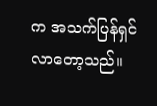က အသက်ပြန်ရှင်လာတော့သည်။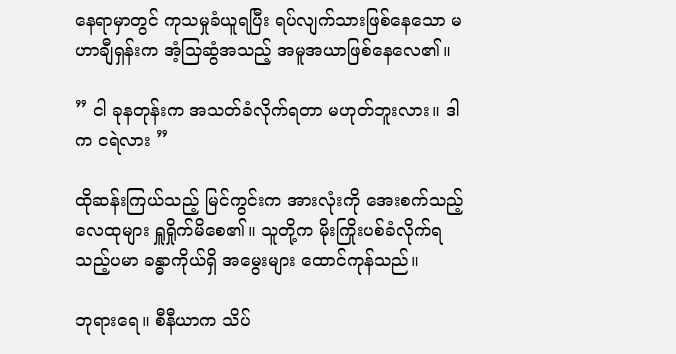နေရာမှာတွင် ကုသမှုခံယူရပြီး ရပ်လျက်သားဖြစ်နေသော မဟာချီရှန်းက အံ့သြဆွံအသည့် အမူအယာဖြစ်နေလေ၏။

” ငါ ခုနတုန်းက အသတ်ခံလိုက်ရတာ မဟုတ်ဘူးလား။ ဒါက ငရဲလား ”

ထိုဆန်းကြယ်သည့် မြင်ကွင်းက အားလုံးကို အေးစက်သည့် လေထုများ ရှူရှိုက်မိစေ၏။ သူတို့က မိုးကြိုးပစ်ခံလိုက်ရသည့်ပမာ ခန္ဓာကိုယ်ရှိ အမွေးများ ထောင်ကုန်သည်။

ဘုရားရေ။ စီနီယာက သိပ်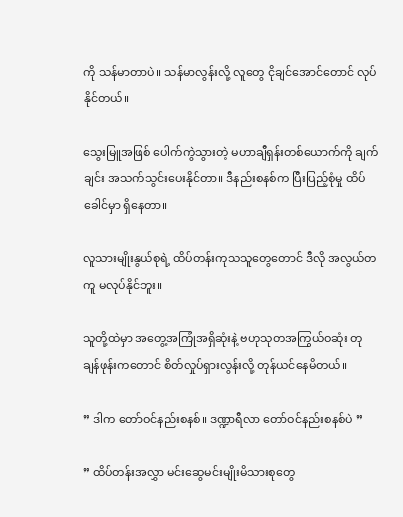ကို သန်မာတာပဲ။ သန်မာလွန်းလို့ လူတွေ ငိုချင်အောင်တောင် လုပ်နိုင်တယ်။

သွေးမြူအဖြစ် ပေါက်ကွဲသွားတဲ့ မဟာချီရှန်းတစ်ယောက်ကို ချက်ချင်း အသက်သွင်းပေးနိုင်တာ။ ဒီနည်းစနစ်က ပြီးပြည့်စုံမှု ထိပ်ခေါင်မှာ ရှိနေတာ။

လူသားမျိုးနွယ်စုရဲ့ ထိပ်တန်းကုသသူတွေတောင် ဒီလို အလွယ်တကူ မလုပ်နိုင်ဘူး။

သူတို့ထဲမှာ အတွေ့အကြုံအရှိဆုံးနဲ့ ဗဟုသုတအကြွယ်ဝဆုံး တုချန်ဖုန်းကတောင် စိတ်လှုပ်ရှားလွန်းလို့ တုန်ယင်နေမိတယ်။

” ဒါက တော်ဝင်နည်းစနစ်။ ဒဏ္ဍာရီလာ တော်ဝင်နည်းစနစ်ပဲ ”

” ထိပ်တန်းအလွှာ မင်းဆွေမင်းမျိုးမိသားစုတွေ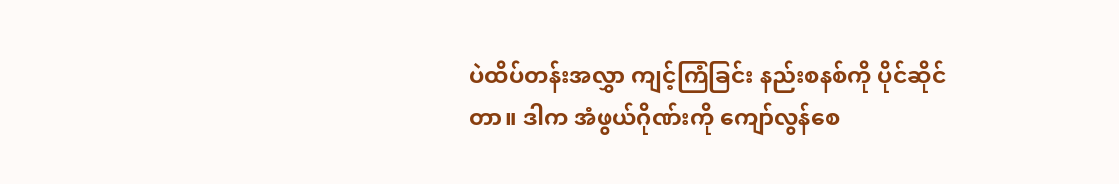ပဲထိပ်တန်းအလွှာ ကျင့်ကြံခြင်း နည်းစနစ်ကို ပိုင်ဆိုင်တာ။ ဒါက အံဖွယ်ဂိုဏ်းကို ကျော်လွန်စေ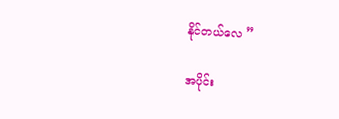နိုင်တယ်လေ ”

အပိုင်း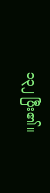၁၃၂ ပြီး၏။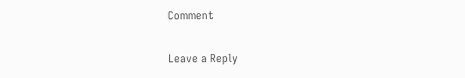Comment

Leave a Reply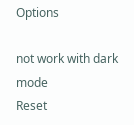Options

not work with dark mode
Reset